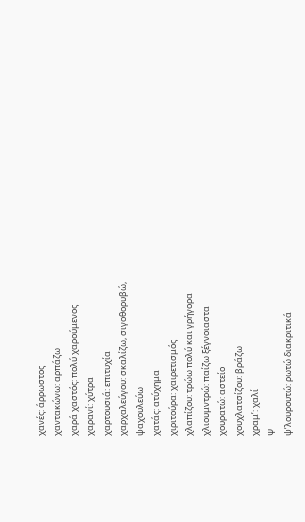χανές: άρρωστος
χαντακώνω: αρπάζω
χαρά χαστός: πολύ χαρούμενος
χαρανί: χύτρα
χαρτουσιά: επιτυχία
χαρχαλεύγου: σκαλίζω, σιγοθορυβώ,
ψαχουλεύω
χατάς: ατύχημα
χιριτούρα: χαιρετισμός
χλαπίζου: τρώω πολύ και γρήγορα
χλιουμντρώ: παίζω ξέγνοιαστα
χουρατώ: αστείο
χουχλατσίζου: βράζω
χραμ’: χαλί
Ψ
ψ’λουρουτώ: ρωτώ διακριτικά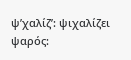ψ’χαλίζ’: ψιχαλίζει
ψαρός: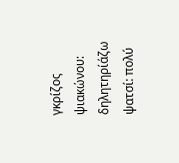γκρίζος
ψιακώνου: δηλητηρίάζω
ψατσί: πολύ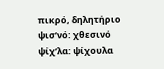πικρό, δηλητήριο
ψισ’νό: χθεσινό
ψίχ’λα: ψίχουλα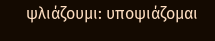ψλιάζουμι: υποψιάζομαι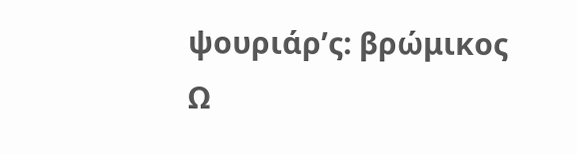ψουριάρ’ς: βρώμικος
Ω